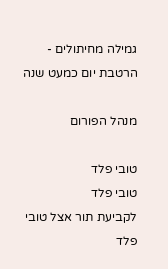גמילה מחיתולים - הרטבת יום כמעט שנה

מנהל הפורום

טובי פלד
טובי פלד
לקביעת תור אצל טובי פלד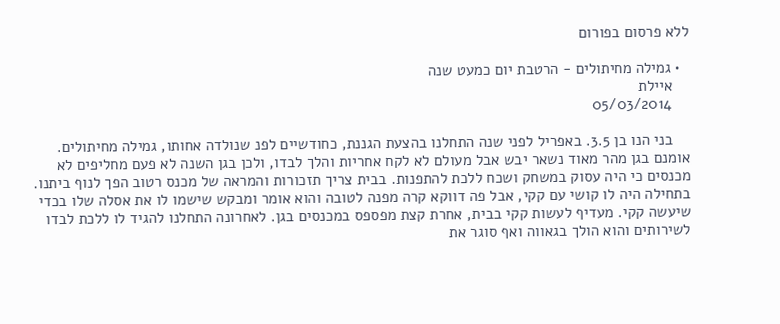ללא פרסום בפורום

  • גמילה מחיתולים - הרטבת יום כמעט שנה
    איילת
    05/03/2014

    בני הנו בן 3.5. באפריל לפני שנה התחלנו בהצעת הגננת, כחודשיים לפנ שנולדה אחותו, גמילה מחיתולים. אומנם בגן מהר מאוד נשאר יבש אבל מעולם לא לקח אחריות והלך לבדו, ולכן בגן השנה לא פעם מחליפים לא מכנסים כי היה עסוק במשחק ושכח ללכת להתפנות. בבית צריך תזכורות והמראה של מכנס רטוב הפך לנוף ביתנו. בתחילה היה לו קושי עם קקי, אבל פה דווקא קרה מפנה לטובה והוא אומר ומבקש שישמו לו את אסלה שלו בכדי שיעשה קקי. מעדיף לעשות קקי בבית, אחרת קצת מפספס במכנסים בגן. לאחרונה התחלנו להגיד לו ללכת לבדו לשירותים והוא הולך בגאווה ואף סוגר את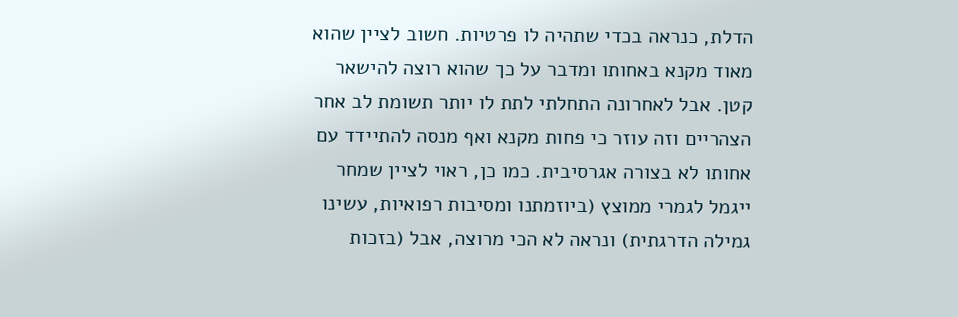הדלת, כנראה בכדי שתהיה לו פרטיות. חשוב לציין שהוא מאוד מקנא באחותו ומדבר על כך שהוא רוצה להישאר קטן. אבל לאחרונה התחלתי לתת לו יותר תשומת לב אחר הצהריים וזה עוזר כי פחות מקנא ואף מנסה להתיידד עם אחותו לא בצורה אגרסיבית. כמו כן, ראוי לציין שמחר ייגמל לגמרי ממוצץ (ביוזמתנו ומסיבות רפואיות, עשינו גמילה הדרגתית) ונראה לא הכי מרוצה, אבל (בזכות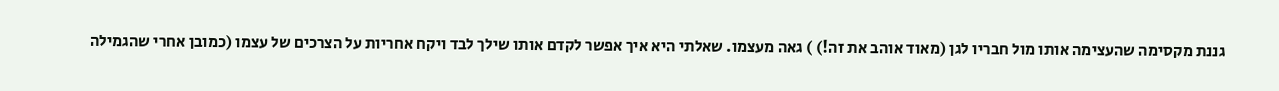גננת מקסימה שהעצימה אותו מול חבריו לגן (מאוד אוהב את זה!) ) גאה מעצמו. שאלתי היא איך אפשר לקדם אותו שילך לבד ויקח אחריות על הצרכים של עצמו (כמובן אחרי שהגמילה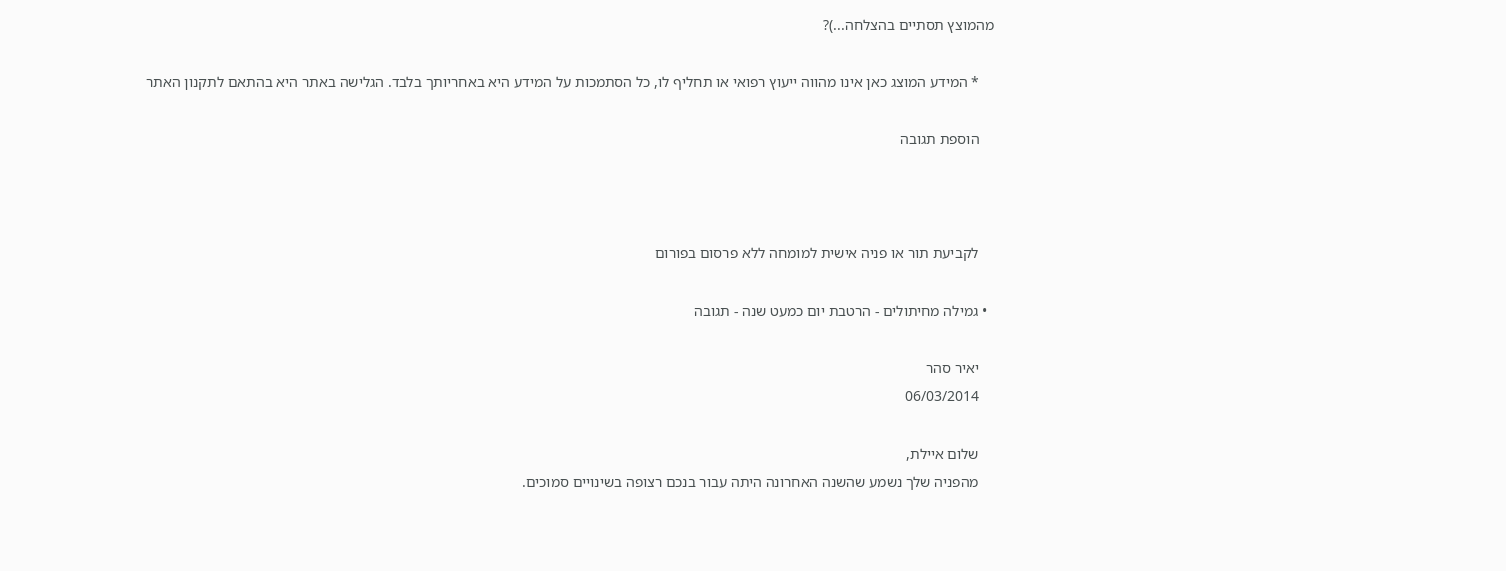מהמוצץ תסתיים בהצלחה...)?

    * המידע המוצג כאן אינו מהווה ייעוץ רפואי או תחליף לו, כל הסתמכות על המידע היא באחריותך בלבד. הגלישה באתר היא בהתאם לתקנון האתר

    הוספת תגובה



    לקביעת תור או פניה אישית למומחה ללא פרסום בפורום

  • גמילה מחיתולים - הרטבת יום כמעט שנה - תגובה

    יאיר סהר
    06/03/2014

    שלום איילת,
    מהפניה שלך נשמע שהשנה האחרונה היתה עבור בנכם רצופה בשינויים סמוכים.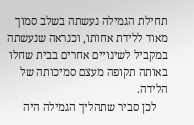תחילת הגמילה נעשתה בשלב סמוך מאוד ללידת אחותו, וכנראה שנעשתה במקביל לשינויים אחרים בבית שחלו באותה תקופה מעצם סמיכותה של הלידה.
    לכן סביר שתהליך הגמילה היה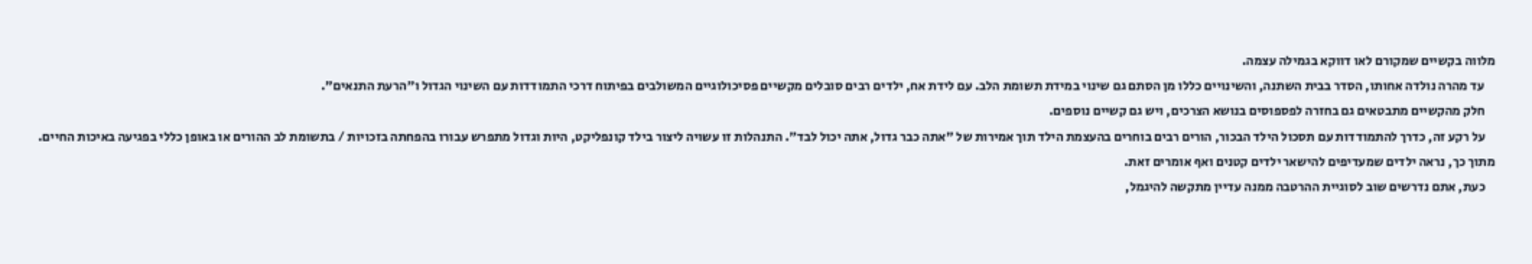מלווה בקשיים שמקורם לאו דווקא בגמילה עצמה.
    עד מהרה נולדה אחותו, הסדר בבית השתנה, והשינויים כללו מן הסתם גם שינוי במידת תשומת הלב. עם לידת אח, ילדים רבים סובלים מקשיים פסיכולוגיים המשולבים בפיתוח דרכי התמודדות עם השינוי הגדול ו"הרעת התנאים".
    חלק מהקשיים מתבטאים גם בחזרה לפספוסים בנושא הצרכים, ויש גם קשיים נוספים.
    על רקע זה, כדרך להתמודדות עם תסכול הילד הבכור, הורים רבים בוחרים בהעצמת הילד תוך אמירות של "אתה כבר גדול, אתה יכול לבד". התנהלות זו עשויה ליצור בילד קונפליקט, היות וגדול מתפרש עבורו בהפחתה בזכויות / בתשומת לב ההורים או באופן כללי בפגיעה באיכות החיים. מתוך כך, נראה ילדים שמעדיפים להישאר ילדים קטנים ואף אומרים זאת.
    כעת, אתם נדרשים שוב לסוגיית ההרטבה ממנה עדיין מתקשה להיגמל,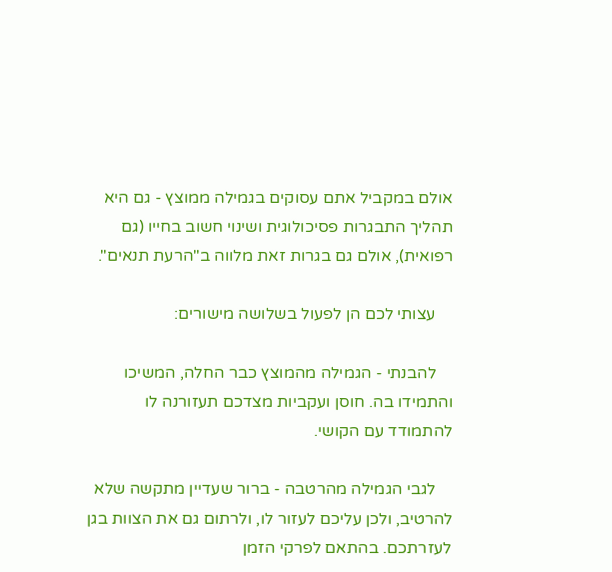אולם במקביל אתם עסוקים בגמילה ממוצץ - גם היא תהליך התבגרות פסיכולוגית ושינוי חשוב בחייו (גם רפואית), אולם גם בגרות זאת מלווה ב"הרעת תנאים".

    עצותי לכם הן לפעול בשלושה מישורים:

    להבנתי - הגמילה מהמוצץ כבר החלה, המשיכו והתמידו בה. חוסן ועקביות מצדכם תעזורנה לו להתמודד עם הקושי.

    לגבי הגמילה מהרטבה - ברור שעדיין מתקשה שלא להרטיב, ולכן עליכם לעזור לו, ולרתום גם את הצוות בגן לעזרתכם. בהתאם לפרקי הזמן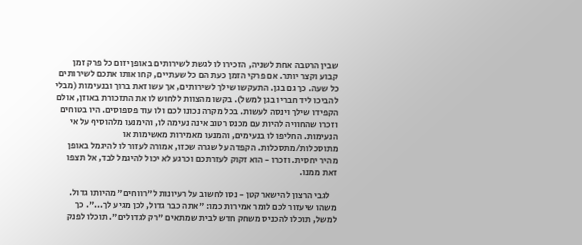שבין הרטבה אחת לשניה, הזכירו לו לגשת לשירותים באופן יזום כל פרק זמן קבוע וקצר יותר. אם פרקי הזמן כעת הם כל שעתיים, קחו אותו אתכם לשירותים כל שעה. כך גם בגן. התעקשו שילך לשירותים, אך עשו זאת ברוך ובנעימות (מבלי להביכו ליד חבריו בגן למשל). בקשו מהצוות ללחוש לו את התזכורת באוזן, אולם הקפידו שילך וינסה לעשות. בכל מקרה נכונו לכם ולו עוד פספוסים. היו בטוחים וזכרו שהחוויה להיות עם מכנס רטוב אינה נעימה לו, והימנעו מלהוסיף על אי הנעימות. החליפו לו בנעימים, והמנעו מאמירות מאשימות או מתוסכלות/מתסכלות. הקפדה על שגרה שכזו, אמורה לעזור לו להיגמל באופן מהיר יחסית. וזכרו - הוא זקוק לעזרתכם וכרגע לא יכול להיגמל לבד, אל תצפו זאת ממנו.

    לגבי הרצון להישאר קטן - נסו לחשוב על רעיונות ל"רווחים" מהיותו גדול. משהו שיעזור לכם לומר אמירות כמו: "אתה כבר גדול, לכן מגיע לך...". כך למשל, תוכלו להכניס משחק חדש לבית שמתאים "רק לגדולים". תוכלו לפנק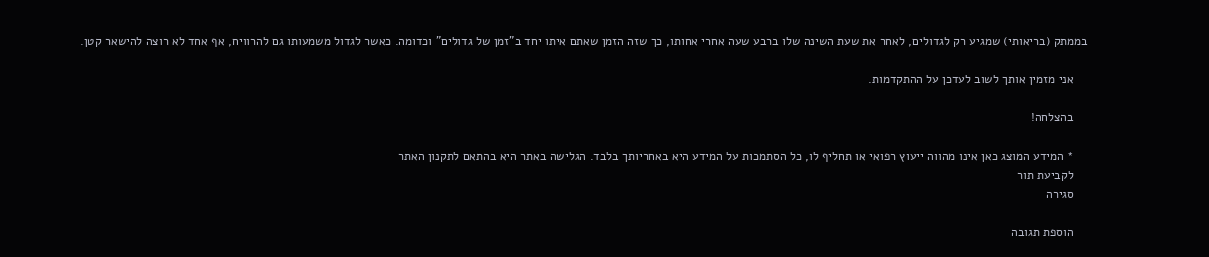בממתק (בריאותי) שמגיע רק לגדולים, לאחר את שעת השינה שלו ברבע שעה אחרי אחותו, כך שזה הזמן שאתם איתו יחד ב"זמן של גדולים" וכדומה. כאשר לגדול משמעותו גם להרוויח, אף אחד לא רוצה להישאר קטן.

    אני מזמין אותך לשוב לעדכן על ההתקדמות.

    בהצלחה!

    * המידע המוצג כאן אינו מהווה ייעוץ רפואי או תחליף לו, כל הסתמכות על המידע היא באחריותך בלבד. הגלישה באתר היא בהתאם לתקנון האתר
    לקביעת תור
    סגירה

    הוספת תגובה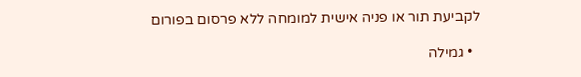לקביעת תור או פניה אישית למומחה ללא פרסום בפורום

  • גמילה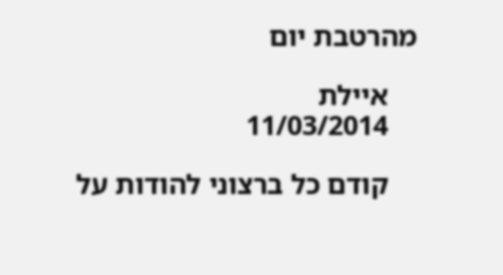מהרטבת יום

    איילת
    11/03/2014

    קודם כל ברצוני להודות על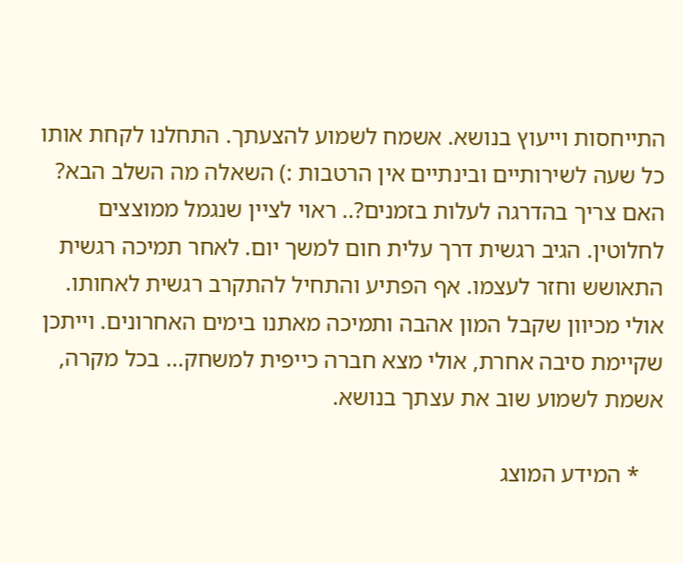התייחסות וייעוץ בנושא. אשמח לשמוע להצעתך. התחלנו לקחת אותו כל שעה לשירותיים ובינתיים אין הרטבות :) השאלה מה השלב הבא? האם צריך בהדרגה לעלות בזמנים?.. ראוי לציין שנגמל ממוצצים לחלוטין. הגיב רגשית דרך עלית חום למשך יום. לאחר תמיכה רגשית התאושש וחזר לעצמו. אף הפתיע והתחיל להתקרב רגשית לאחותו. אולי מכיוון שקבל המון אהבה ותמיכה מאתנו בימים האחרונים. וייתכן שקיימת סיבה אחרת, אולי מצא חברה כייפית למשחק... בכל מקרה, אשמת לשמוע שוב את עצתך בנושא.

    * המידע המוצג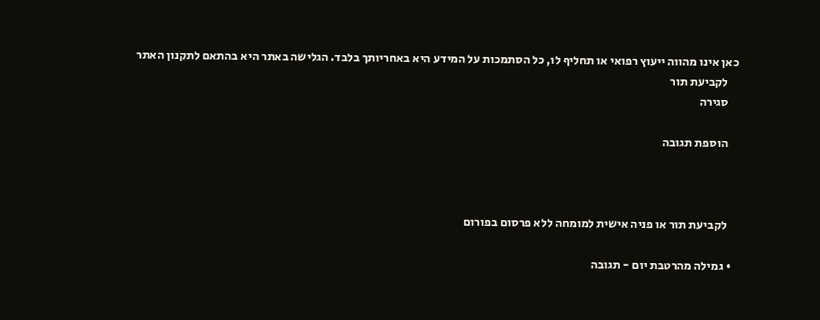כאן אינו מהווה ייעוץ רפואי או תחליף לו, כל הסתמכות על המידע היא באחריותך בלבד. הגלישה באתר היא בהתאם לתקנון האתר
    לקביעת תור
    סגירה

    הוספת תגובה



    לקביעת תור או פניה אישית למומחה ללא פרסום בפורום

  • גמילה מהרטבת יום - תגובה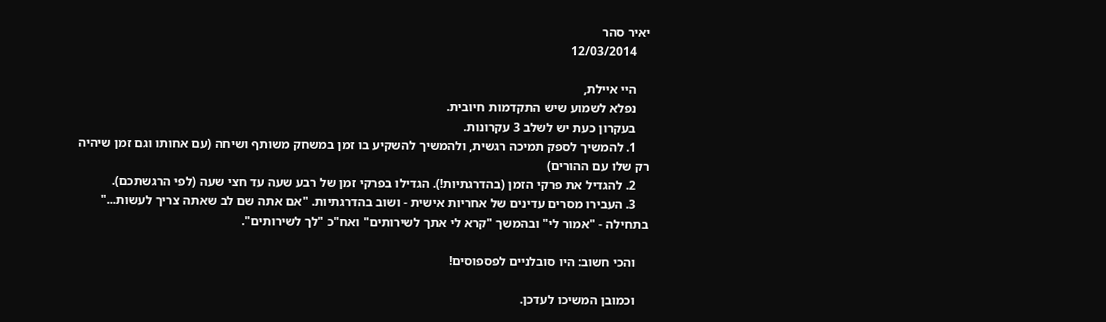יאיר סהר
    12/03/2014

    היי איילת,
    נפלא לשמוע שיש התקדמות חיובית.
    בעקרון כעת יש לשלב 3 עקרונות.
    1. להמשיך לספק תמיכה רגשית, ולהמשיך להשקיע בו זמן במשחק משותף ושיחה (עם אחותו וגם זמן שיהיה רק שלו עם ההורים)
    2. להגדיל את פרקי הזמן (בהדרגתיות!). הגדילו בפרקי זמן של רבע שעה עד חצי שעה (לפי הרגשתכם).
    3. העבירו מסרים עדינים של אחריות אישית - ושוב בהדרגתיות. "אם אתה שם לב שאתה צריך לעשות..." בתחילה - "אמור לי" ובהמשך "קרא לי אתך לשירותים" ואח"כ "לך לשירותים".

    והכי חשוב: היו סובלניים לפספוסים!

    וכמובן המשיכו לעדכן.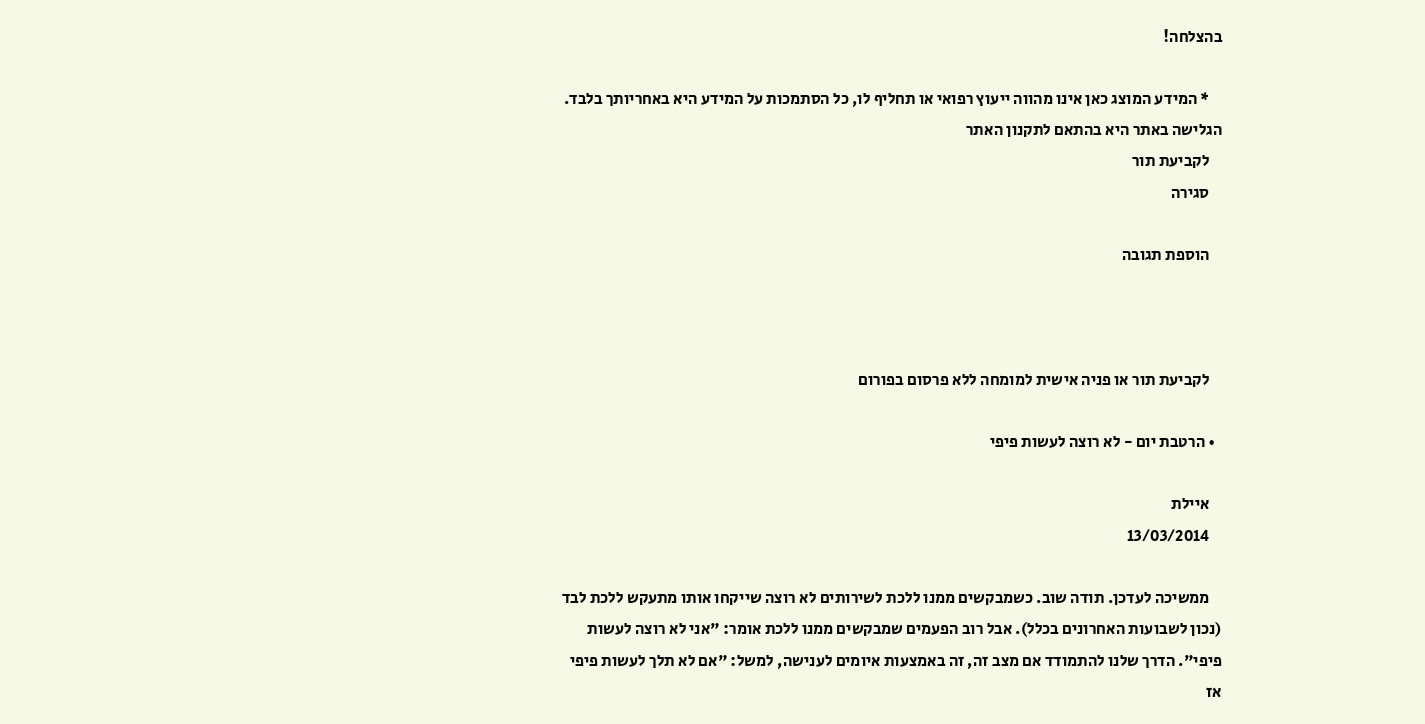בהצלחה!

    * המידע המוצג כאן אינו מהווה ייעוץ רפואי או תחליף לו, כל הסתמכות על המידע היא באחריותך בלבד. הגלישה באתר היא בהתאם לתקנון האתר
    לקביעת תור
    סגירה

    הוספת תגובה



    לקביעת תור או פניה אישית למומחה ללא פרסום בפורום

  • הרטבת יום - לא רוצה לעשות פיפי

    איילת
    13/03/2014

    ממשיכה לעדכן. תודה שוב. כשמבקשים ממנו ללכת לשירותים לא רוצה שייקחו אותו מתעקש ללכת לבד (נכון לשבועות האחרונים בכלל). אבל רוב הפעמים שמבקשים ממנו ללכת אומר: "אני לא רוצה לעשות פיפי". הדרך שלנו להתמודד אם מצב זה, זה באמצעות איומים לענישה, למשל: "אם לא תלך לעשות פיפי אז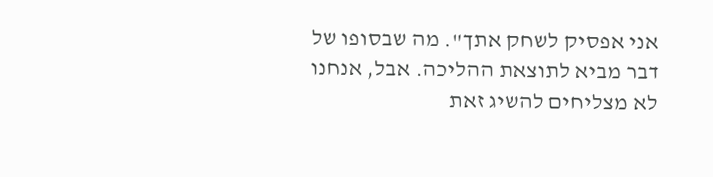אני אפסיק לשחק אתך". מה שבסופו של דבר מביא לתוצאת ההליכה. אבל, אנחנו לא מצליחים להשיג זאת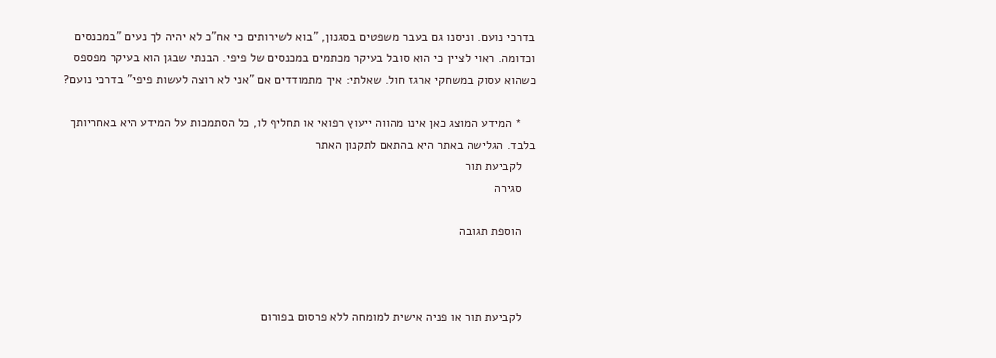בדרכי נועם. וניסנו גם בעבר משפטים בסגנון, "בוא לשירותים כי אח"כ לא יהיה לך נעים "במכנסים וכדומה. ראוי לציין כי הוא סובל בעיקר מכתמים במכנסים של פיפי. הבנתי שבגן הוא בעיקר מפספס כשהוא עסוק במשחקי ארגז חול. שאלתי: איך מתמודדים אם "אני לא רוצה לעשות פיפי" בדרכי נועם?

    * המידע המוצג כאן אינו מהווה ייעוץ רפואי או תחליף לו, כל הסתמכות על המידע היא באחריותך בלבד. הגלישה באתר היא בהתאם לתקנון האתר
    לקביעת תור
    סגירה

    הוספת תגובה



    לקביעת תור או פניה אישית למומחה ללא פרסום בפורום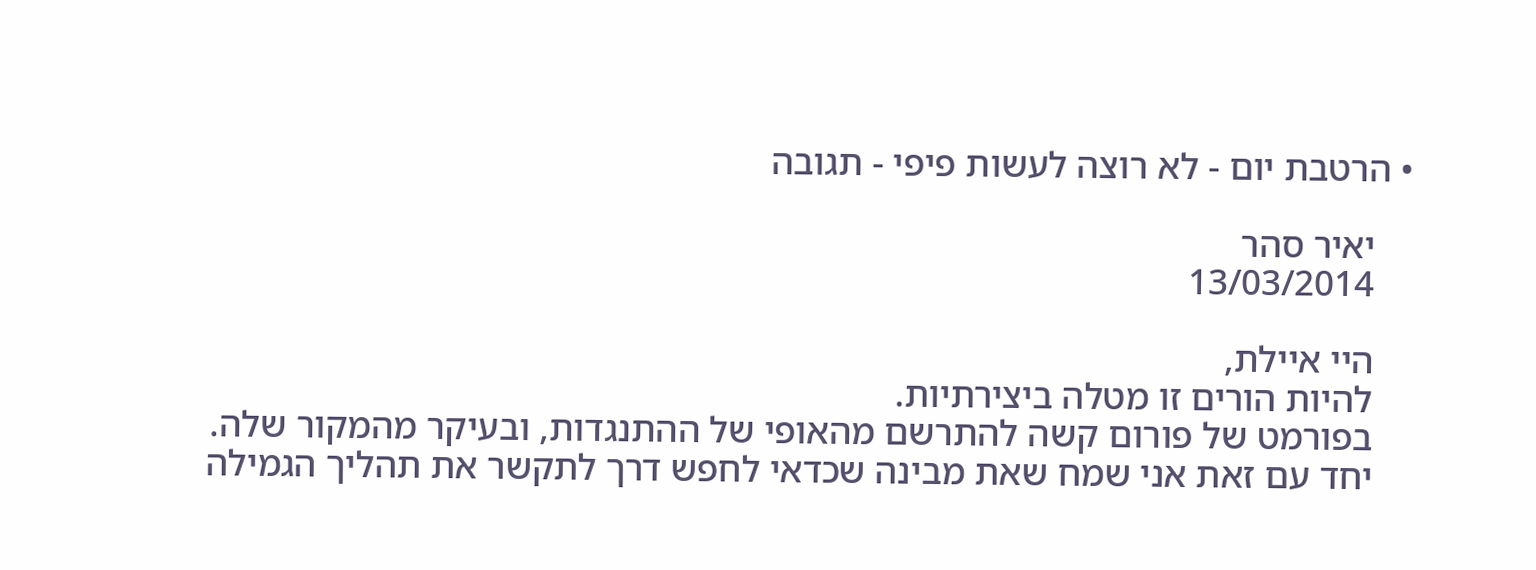• הרטבת יום - לא רוצה לעשות פיפי - תגובה

    יאיר סהר
    13/03/2014

    היי איילת,
    להיות הורים זו מטלה ביצירתיות.
    בפורמט של פורום קשה להתרשם מהאופי של ההתנגדות, ובעיקר מהמקור שלה.
    יחד עם זאת אני שמח שאת מבינה שכדאי לחפש דרך לתקשר את תהליך הגמילה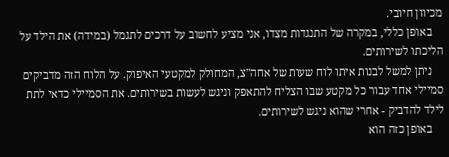מכיוון חיובי.
    באופן כללי, במקרה של התנגדות מצדו, אני מציע לחשוב על דרכים לתגמל (במידה) את הילד על הליכתו לשירותים.
    ניתן למשל לבנות איתו לוח שעות של אחה"צ, המחולק למקטעי האיפוק. על הלוח הזה מדביקים סמיילי אחד עבור כל מקטע שבו הצליח להתאפק וניגש לעשות בשירותים. את הסמיילי כדאי לתת לילד להדביק - אחרי שהוא ניגש לשירותים.
    באופן כזה הוא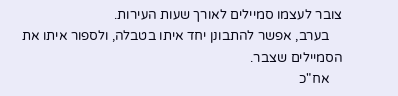צובר לעצמו סמיילים לאורך שעות העירות.
    בערב, אפשר להתבונן יחד איתו בטבלה, ולספור איתו את הסמיילים שצבר.
    אח"כ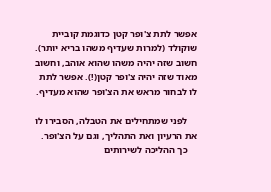אפשר לתת צ'ופר קטן כדוגמת קוביית שוקולד (למרות שעדיף משהו בריא יותר). חשוב שזה יהיה משהו שהוא אוהב, וחשוב מאוד שזה יהיה צ'ופר קטן(!). אפשר לתת לו לבחור מראש את הצ'ופר שהוא מעדיף.

    לפני שמתחילים את הטבלה, הסבירו לו את הרעיון ואת התהליך, וגם על הצ'ופר.
    כך ההליכה לשירותים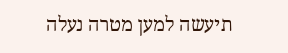תיעשה למען מטרה נעלה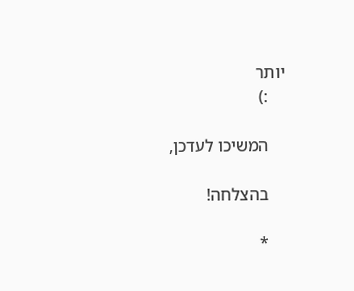יותר
    :)

    המשיכו לעדכן,

    בהצלחה!

    *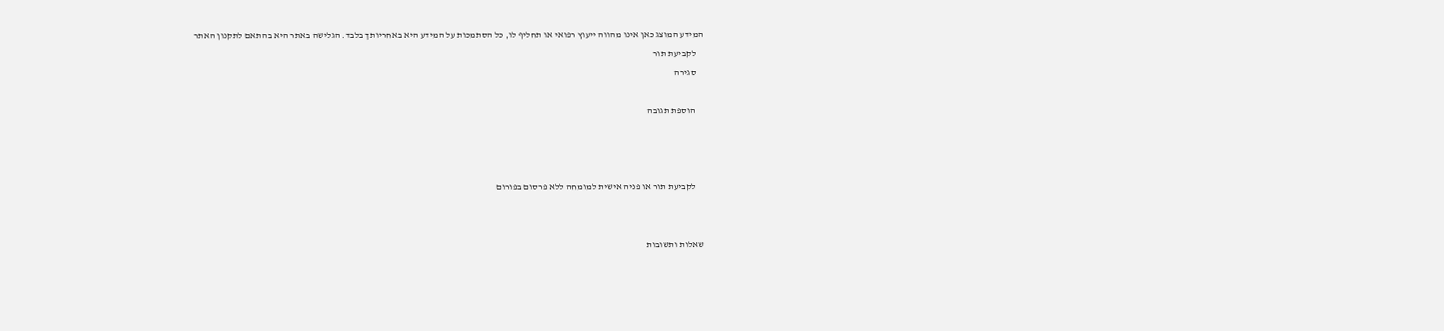המידע המוצג כאן אינו מהווה ייעוץ רפואי או תחליף לו, כל הסתמכות על המידע היא באחריותך בלבד. הגלישה באתר היא בהתאם לתקנון האתר
    לקביעת תור
    סגירה

    הוספת תגובה



    לקביעת תור או פניה אישית למומחה ללא פרסום בפורום


שאלות ותשובות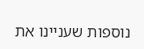נוספות שעניינו את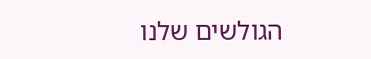הגולשים שלנו